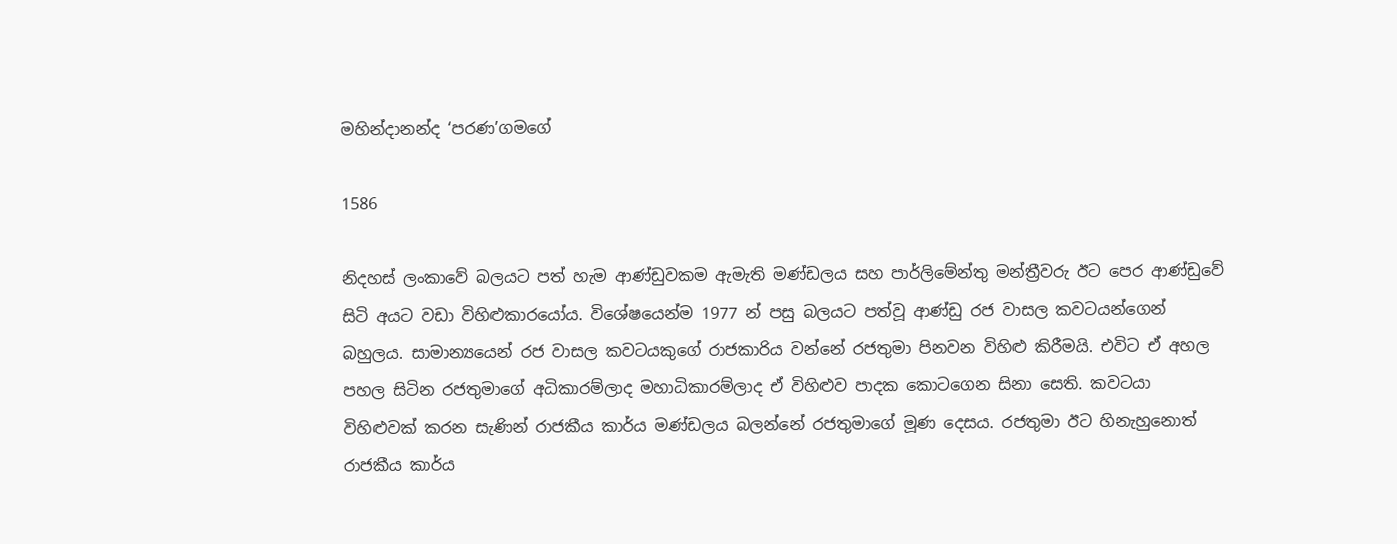මහින්දානන්ද ‘පරණ’ගමගේ

1586

නිදහස් ලංකාවේ බලයට පත් හැම ආණ්ඩුවකම ඇමැති මණ්ඩලය සහ පාර්ලිමේන්තු මන්ත්‍රීවරු ඊට පෙර ආණ්ඩුවේ සිටි අයට වඩා විහිළුකාරයෝය. විශේෂයෙන්ම 1977 න් පසු බලයට පත්වූ ආණ්ඩු රජ වාසල කවටයන්ගෙන් බහුලය. සාමාන්‍යයෙන් රජ වාසල කවටයකුගේ රාජකාරිය වන්නේ රජතුමා පිනවන විහිළු කිරීමයි. එවිට ඒ අහල පහල සිටින රජතුමාගේ අධිකාරම්ලාද මහාධිකාරම්ලාද ඒ විහිළුව පාදක කොටගෙන සිනා සෙති. කවටයා විහිළුවක් කරන සැණින් රාජකීය කාර්ය මණ්ඩලය බලන්නේ රජතුමාගේ මූණ දෙසය. රජතුමා ඊට හිනැහුනොත් රාජකීය කාර්ය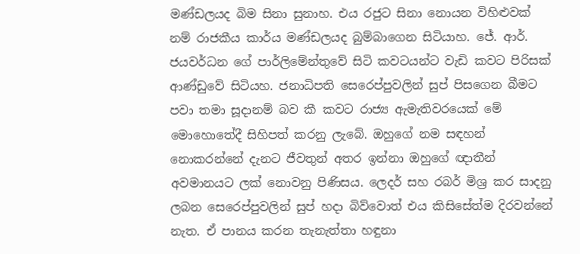මණ්ඩලයද බිම සිනා සුනාහ. එය රජුට සිනා නොයන විහිළුවක් නම් රාජකීය කාර්ය මණ්ඩලයද බුම්බාගෙන සිටියාහ. ජේ. ආර්. ජයවර්ධන ගේ පාර්ලිමේන්තුවේ සිටි කවටයන්ට වැඩි කවට පිරිසක් ආණ්ඩුවේ සිටියහ. ජනාධිපති සෙරෙප්පුවලින් සුප් පිසගෙන බීමට පවා තමා සූදානම් බව කී කවට රාජ්‍ය ඇමැතිවරයෙක් මේ මොහොතේදී සිහිපත් කරනු ලැබේ. ඔහුගේ නම සඳහන් නොකරන්නේ දැනට ජීවතුන් අතර ඉන්නා ඔහුගේ ඥාතීන් අවමානයට ලක් නොවනු පිණිසය. ලෙදර් සහ රබර් මිශ්‍ර කර සාදනු ලබන සෙරෙප්පුවලින් සුප් හදා බිව්වොත් එය කිසිසේත්ම දිරවන්නේ නැත. ඒ පානය කරන තැනැත්තා හඳුනා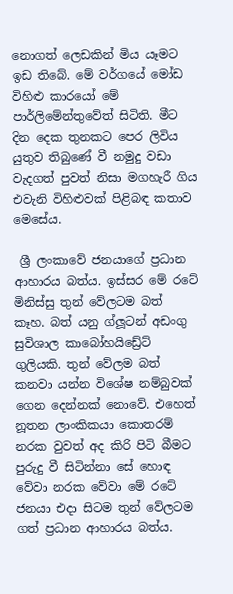නොගත් ලෙඩකින් මිය යෑමට ඉඩ තිබේ. මේ වර්ගයේ මෝඩ විහිළු කාරයෝ මේ පාර්ලිමේන්තුවේත් සිටිති. මීට දින දෙක තුනකට පෙර ලිවිය යුතුව තිබුණේ වී නමුදු වඩා වැදගත් පුවත් නිසා මගහැරී ගිය එවැනි විහිළුවක් පිළිබඳ කතාව මෙසේය.

 ශ්‍රී ලංකාවේ ජනයාගේ ප්‍රධාන ආහාරය බත්ය. ඉස්සර මේ රටේ මිනිස්සු තුන් වේලටම බත් කෑහ. බත් යනු ග්ලූටන් අඩංගු සුවිශාල කාබෝහයිඩ්‍රේට් ගුලියකි. තුන් වේලම බත් කනවා යන්න විශේෂ නම්බුවක් ගෙන දෙන්නක් නොවේ. එහෙත් නූතන ලාංකිකයා කොතරම් නරක වුවත් අද කිරි පිටි බීමට පුරුදු වී සිටින්නා සේ හොඳ වේවා නරක වේවා මේ රටේ ජනයා එදා සිටම තුන් වේලටම ගත් ප්‍රධාන ආහාරය බත්ය.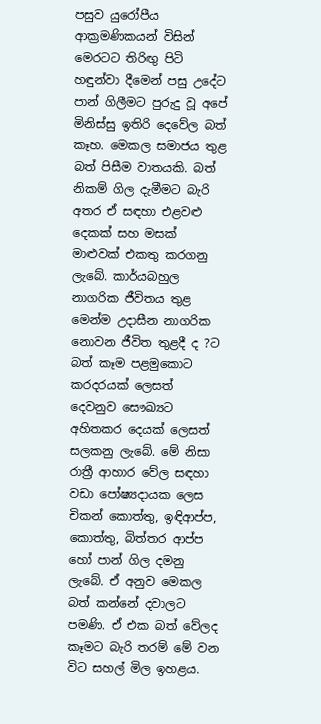පසුව යුරෝපීය ආක්‍රමණිකයන් විසින් මෙරටට තිරිඟු පිටි හඳුන්වා දීමෙන් පසු උදේට පාන් ගිලීමට පුරුදු වූ අපේ මිනිස්සු ඉතිරි දෙවේල බත් කෑහ. මෙකල සමාජය තුළ බත් පිසීම වාතයකි. බත් නිකම් ගිල දැමීමට බැරි අතර ඒ සඳහා එළවළු දෙකක් සහ මසක් මාළුවක් එකතු කරගනු ලැබේ. කාර්යබහුල නාගරික ජීවිතය තුළ මෙන්ම උදාසීන නාගරික නොවන ජීවිත තුළදී ද ?ට බත් කෑම පළමුකොට කරදරයක් ලෙසත් දෙවනුව සෞඛ්‍යට අහිතකර දෙයක් ලෙසත් සලකනු ලැබේ. මේ නිසා රාත්‍රී ආහාර වේල සඳහා වඩා පෝෂ්‍යදායක ලෙස චිකන් කොත්තු, ඉඳිආප්ප, කොත්තු, බිත්තර ආප්ප හෝ පාන් ගිල දමනු ලැබේ. ඒ අනුව මෙකල බත් කන්නේ දවාලට පමණි. ඒ එක බත් වේලද කෑමට බැරි තරම් මේ වන විට සහල් මිල ඉහළය.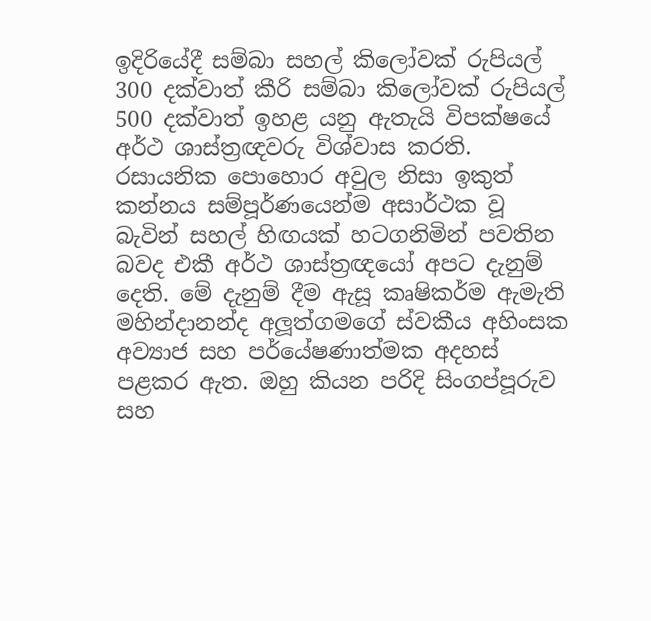ඉදිරියේදී සම්බා සහල් කිලෝවක් රුපියල් 300 දක්වාත් කීරි සම්බා කිලෝවක් රුපියල් 500 දක්වාත් ඉහළ යනු ඇතැයි විපක්ෂයේ අර්ථ ශාස්ත්‍රඥවරු විශ්වාස කරති. රසායනික පොහොර අවුල නිසා ඉකුත් කන්නය සම්පූර්ණයෙන්ම අසාර්ථක වූ බැවින් සහල් හිඟයක් හටගනිමින් පවතින බවද එකී අර්ථ ශාස්ත්‍රඥයෝ අපට දැනුම් දෙති. මේ දැනුම් දීම ඇසූ කෘෂිකර්ම ඇමැති මහින්දානන්ද අලූත්ගමගේ ස්වකීය අහිංසක අව්‍යාජ සහ පර්යේෂණාත්මක අදහස් පළකර ඇත. ඔහු කියන පරිදි සිංගප්පූරුව සහ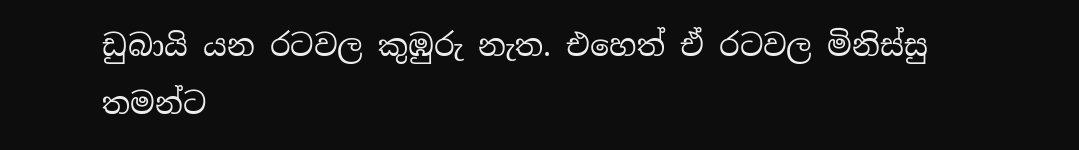ඩුබායි යන රටවල කුඹුරු නැත. එහෙත් ඒ රටවල මිනිස්සු තමන්ට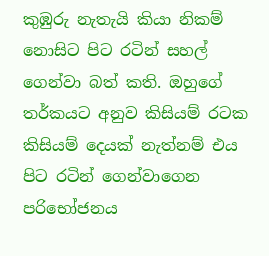කුඹුරු නැතැයි කියා නිකම් නොසිට පිට රටින් සහල් ගෙන්වා බත් කති. ඔහුගේ තර්කයට අනුව කිසියම් රටක කිසියම් දෙයක් නැත්නම් එය පිට රටින් ගෙන්වාගෙන පරිභෝජනය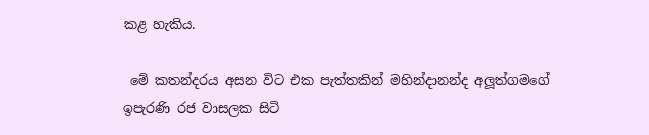කළ හැකිය.

 මේ කතන්දරය අසන විට එක පැත්තකින් මහින්දානන්ද අලූත්ගමගේ ඉපැරණි රජ වාසලක සිටි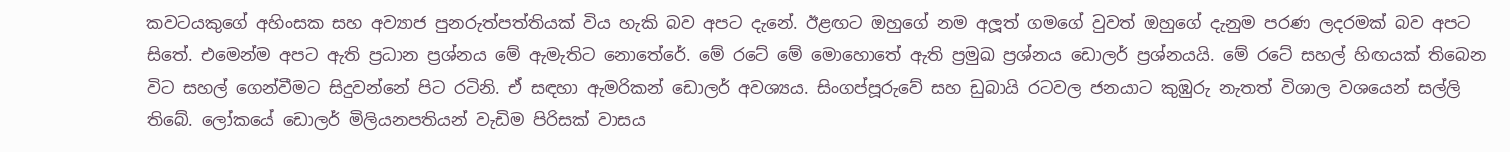කවටයකුගේ අහිංසක සහ අව්‍යාජ පුනරුත්පත්තියක් විය හැකි බව අපට දැනේ. ඊළඟට ඔහුගේ නම අලූත් ගමගේ වුවත් ඔහුගේ දැනුම පරණ ලදරමක් බව අපට සිතේ. එමෙන්ම අපට ඇති ප්‍රධාන ප්‍රශ්නය මේ ඇමැතිට නොතේරේ. මේ රටේ මේ මොහොතේ ඇති ප්‍රමුඛ ප්‍රශ්නය ඩොලර් ප්‍රශ්නයයි. මේ රටේ සහල් හිඟයක් තිබෙන විට සහල් ගෙන්වීමට සිදුවන්නේ පිට රටිනි. ඒ සඳහා ඇමරිකන් ඩොලර් අවශ්‍යය. සිංගප්පූරුවේ සහ ඩුබායි රටවල ජනයාට කුඹුරු නැතත් විශාල වශයෙන් සල්ලි තිබේ. ලෝකයේ ඩොලර් මිලියනපතියන් වැඩිම පිරිසක් වාසය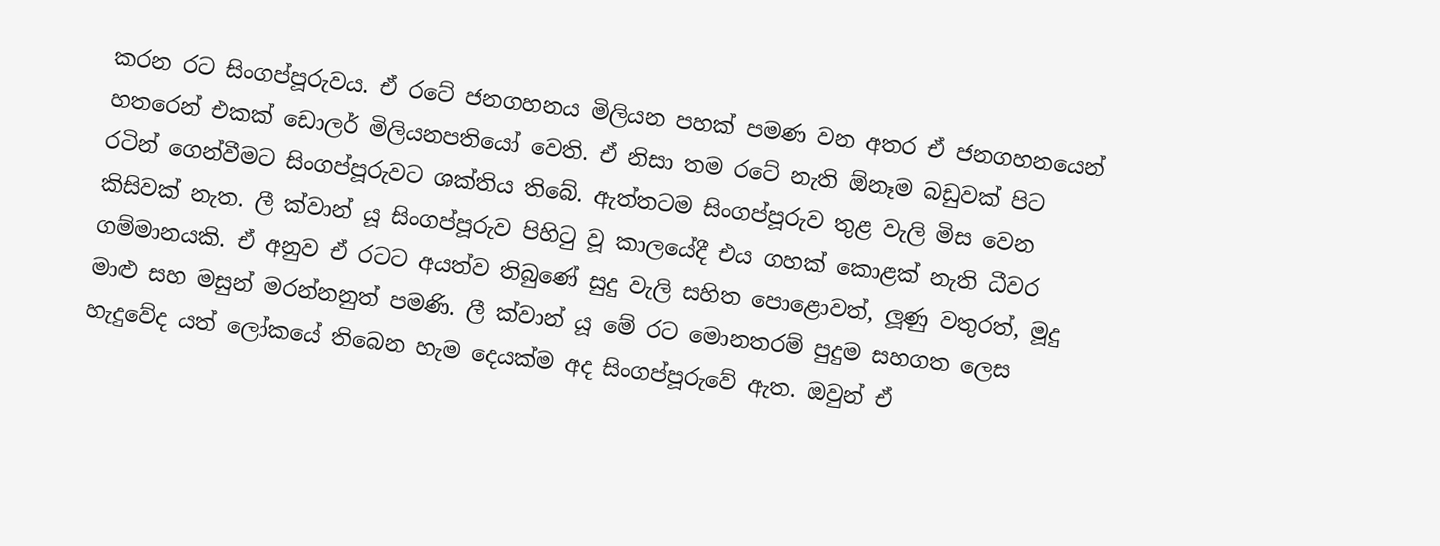කරන රට සිංගප්පූරුවය. ඒ රටේ ජනගහනය මිලියන පහක් පමණ වන අතර ඒ ජනගහනයෙන් හතරෙන් එකක් ඩොලර් මිලියනපතියෝ වෙති. ඒ නිසා තම රටේ නැති ඕනෑම බඩුවක් පිට රටින් ගෙන්වීමට සිංගප්පූරුවට ශක්තිය තිබේ. ඇත්තටම සිංගප්පූරුව තුළ වැලි මිස වෙන කිසිවක් නැත. ලී ක්වාන් යූ සිංගප්පූරුව පිහිටු වූ කාලයේදී එය ගහක් කොළක් නැති ධීවර ගම්මානයකි. ඒ අනුව ඒ රටට අයත්ව තිබුණේ සුදු වැලි සහිත පොළොවත්, ලූණු වතුරත්, මූදු මාළු සහ මසුන් මරන්නනුත් පමණි. ලී ක්වාන් යූ මේ රට මොනතරම් පුදුම සහගත ලෙස හැදුවේද යත් ලෝකයේ තිබෙන හැම දෙයක්ම අද සිංගප්පූරුවේ ඇත. ඔවුන් ඒ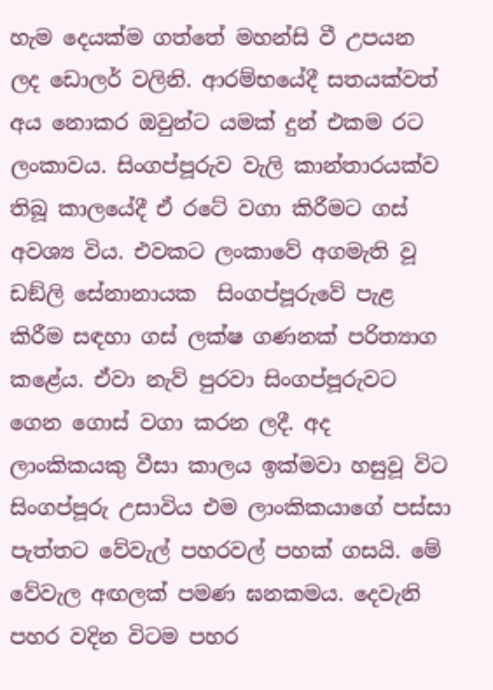හැම දෙයක්ම ගත්තේ මහන්සි වී උපයන ලද ඩොලර් වලිනි. ආරම්භයේදී සතයක්වත් අය නොකර ඔවුන්ට යමක් දුන් එකම රට ලංකාවය. සිංගප්පූරුව වැලි කාන්තාරයක්ව තිබූ කාලයේදී ඒ රටේ වගා කිරීමට ගස් අවශ්‍ය විය. එවකට ලංකාවේ අගමැති වූ ඩඞ්ලි සේනානායක  සිංගප්පූරුවේ පැළ කිරීම සඳහා ගස් ලක්ෂ ගණනක් පරිත්‍යාග කළේය. ඒවා නැව් පුරවා සිංගප්පූරුවට ගෙන ගොස් වගා කරන ලදී. අද ලාංකිකයකු වීසා කාලය ඉක්මවා හසුවූ විට සිංගප්පූරු උසාවිය එම ලාංකිකයාගේ පස්සා පැත්තට වේවැල් පහරවල් පහක් ගසයි. මේ වේවැල අඟලක් පමණ ඝනකමය. දෙවැනි පහර වදින විටම පහර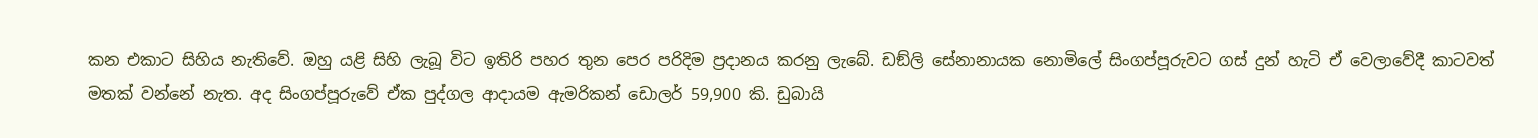කන එකාට සිහිය නැතිවේ. ඔහු යළි සිහි ලැබූ විට ඉතිරි පහර තුන පෙර පරිදිම ප්‍රදානය කරනු ලැබේ. ඩඞ්ලි සේනානායක නොමිලේ සිංගප්පූරුවට ගස් දුන් හැටි ඒ වෙලාවේදී කාටවත් මතක් වන්නේ නැත. අද සිංගප්පූරුවේ ඒක පුද්ගල ආදායම ඇමරිකන් ඩොලර් 59,900 කි. ඩුබායි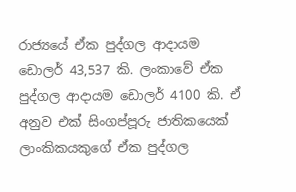රාජ්‍යයේ ඒක පුද්ගල ආදායම ඩොලර් 43,537 කි. ලංකාවේ ඒක පුද්ගල ආදායම ඩොලර් 4100 කි. ඒ අනුව එක් සිංගප්පූරු ජාතිකයෙක් ලාංකිකයකුගේ ඒක පුද්ගල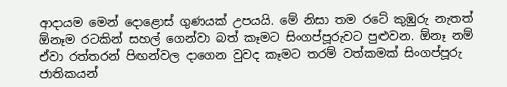ආදායම මෙන් දොළොස් ගුණයක් උපයයි. මේ නිසා තම රටේ කුඹුරු නැතත් ඕනෑම රටකින් සහල් ගෙන්වා බත් කෑමට සිංගප්පූරුවට පුළුවන. ඕනෑ නම් ඒවා රත්තරන් පිඟන්වල දාගෙන වුවද කෑමට තරම් වත්කමක් සිංගප්පූරු ජාතිකයන්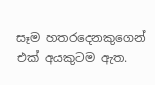සෑම හතරදෙනකුගෙන් එක් අයකුටම ඇත.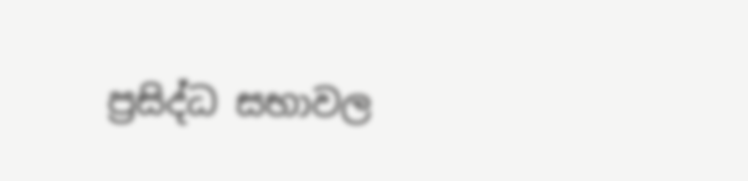ප්‍රසිද්ධ සභාවල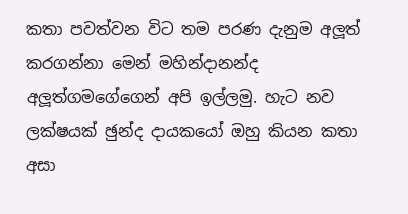කතා පවත්වන විට තම පරණ දැනුම අලූත් කරගන්නා මෙන් මහින්දානන්ද  අලූත්ගමගේගෙන් අපි ඉල්ලමු. හැට නව ලක්ෂයක් ඡුන්ද දායකයෝ ඔහු කියන කතා අසා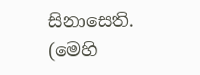සිනාසෙති. (මෙහි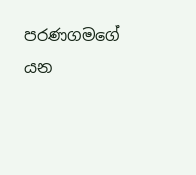පරණගමගේ යන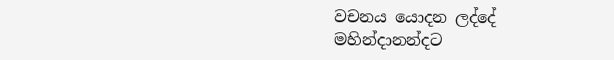වචනය යොදන ලද්දේ මහින්දානන්දට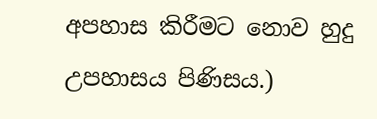අපහාස කිරීමට නොව හුදු උපහාසය පිණිසය.)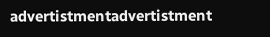advertistmentadvertistment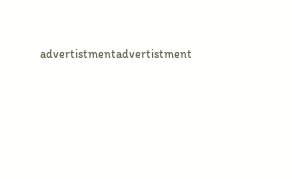advertistmentadvertistment